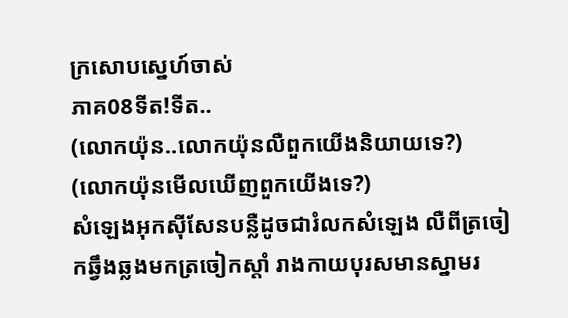ក្រសោបស្នេហ៍ចាស់
ភាគ08ទីត!ទីត..
(លោកយ៉ុន..លោកយ៉ុនលឺពួកយើងនិយាយទេ?)
(លោកយ៉ុនមើលឃើញពួកយើងទេ?)
សំឡេងអុកសុីសែនបន្លឺដូចជារំលកសំឡេង លឺពីត្រចៀកឆ្វឹងឆ្លងមកត្រចៀកស្ដាំ រាងកាយបុរសមានស្នាមរ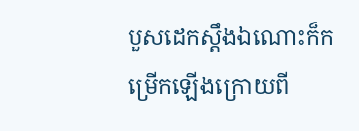បួសដេកស្ដឹងឯណោះក៏កម្រើកឡើងក្រោយពី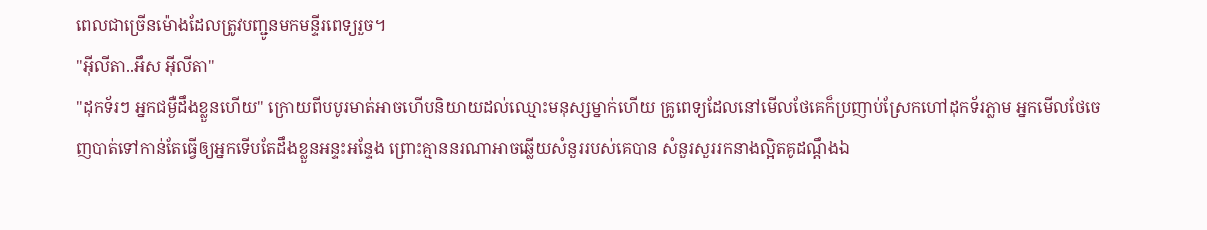ពេលជាច្រើនម៉ោងដែលត្រូវបញ្ជូនមកមន្ទីរពេទ្យរួច។
"អ៊ីលីតា..អឹស អ៊ីលីតា"
"ដុកទ័រៗ អ្នកជម្ងឺដឹងខ្លួនហើយ" ក្រោយពីបបូរមាត់អាចហើបនិយាយដល់ឈ្មោះមនុស្សម្នាក់ហើយ គ្រូពេទ្យដែលនៅមើលថែគេក៏ប្រញាប់ស្រែកហៅដុកទ័រភ្លាម អ្នកមើលថែចេញបាត់ទៅកាន់តែធ្វើឲ្យអ្នកទើបតែដឹងខ្លួនអន្ទះអន្ទែង ព្រោះគ្មាននរណាអាចឆ្លើយសំនួររបស់គេបាន សំនួរសួររកនាងល្អិតគូដណ្ដឹងឯ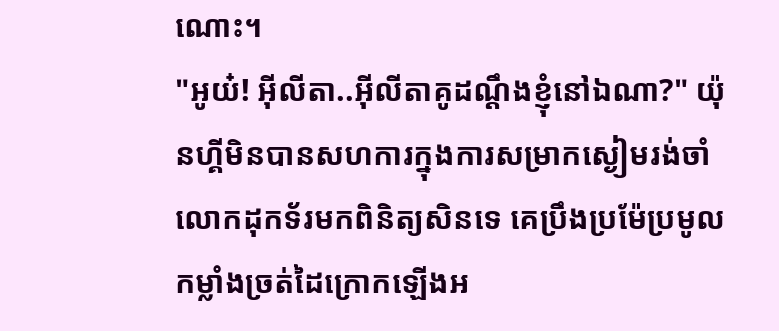ណោះ។
"អូយ៎! អ៊ីលីតា..អ៊ីលីតាគូដណ្ដឹងខ្ញុំនៅឯណា?" យ៉ុនហ្គីមិនបានសហការក្នុងការសម្រាកស្ងៀមរង់ចាំលោកដុកទ័រមកពិនិត្យសិនទេ គេប្រឹងប្រម៉ែប្រមូលកម្លាំងច្រត់ដៃក្រោកឡើងអ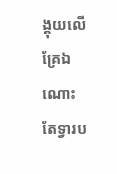ង្គុយលើគ្រែឯណោះ តែទ្វារប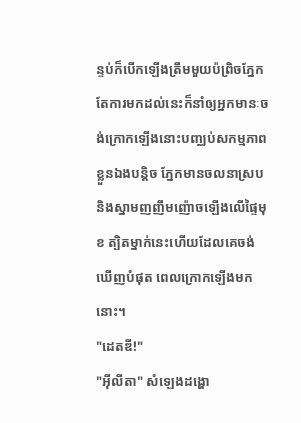ន្ទប់ក៏បើកឡើងត្រឹមមួយប៉ព្រិចភ្នែក តែការមកដល់នេះក៏នាំឲ្យអ្នកមានៈចង់ក្រោកឡើងនោះបញ្ឈប់សកម្មភាពខ្លួនឯងបន្តិច ភ្នែកមានចលនាស្របនិងស្នាមញញឹមញ៉ោចឡើងលើផ្ទៃមុខ ត្បិតម្នាក់នេះហើយដែលគេចង់ឃើញបំផុត ពេលក្រោកឡើងមកនោះ។
"ដេតឌី!"
"អ៊ីលីតា" សំឡេងដង្ហោ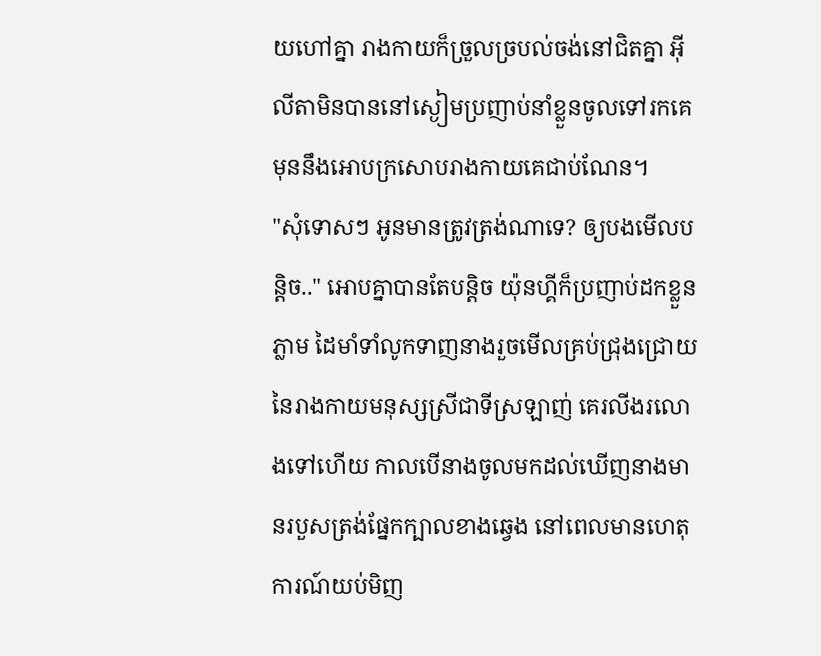យហៅគ្នា រាងកាយក៏ច្រួលច្របល់ចង់នៅជិតគ្នា អ៊ីលីតាមិនបាននៅស្ងៀមប្រញាប់នាំខ្លួនចូលទៅរកគេ មុននឹងអោបក្រសោបរាងកាយគេជាប់ណែន។
"សុំទោសៗ អូនមានត្រូវត្រង់ណាទេ? ឲ្យបងមើលបន្តិច.." អោបគ្នាបានតែបន្តិច យ៉ុនហ្គីក៏ប្រញាប់ដកខ្លួនភ្លាម ដៃមាំទាំលូកទាញនាងរួចមើលគ្រប់ជ្រុងជ្រោយនៃរាងកាយមនុស្សស្រីជាទីស្រឡាញ់ គេរលីងរលោងទៅហើយ កាលបើនាងចូលមកដល់ឃើញនាងមានរបួសត្រង់ផ្នែកក្បាលខាងឆ្វេង នៅពេលមានហេតុការណ៍យប់មិញ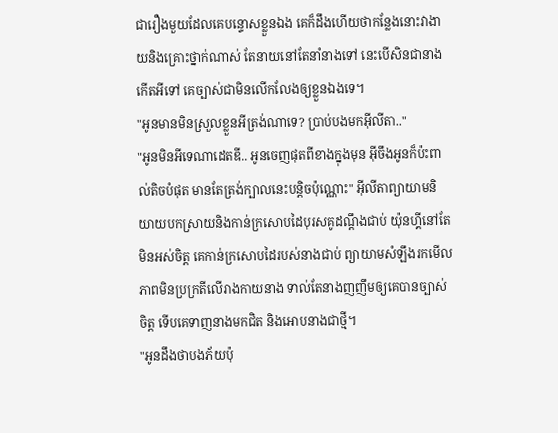ជារឿងមួយដែលគេបន្ទោសខ្លួនឯង គេក៏ដឹងហើយថាកន្លែងនោះវាងាយនិងគ្រោះថ្នាក់ណាស់ តែនាយនៅតែនាំនាងទៅ នេះបើសិនជានាងកើតអីទៅ គេច្បាស់ជាមិនលើកលែងឲ្យខ្លួនឯងទេ។
"អូនមានមិនស្រួលខ្លួនអីត្រង់ណាទេ? ប្រាប់បងមកអ៊ីលីតា.."
"អូនមិនអីទេណាដេតឌី.. អូនចេញផុតពីខាងក្នុងមុន អ៊ីចឹងអូនក៏ប៉ះពាល់តិចបំផុត មានតែត្រង់ក្បាលនេះបន្តិចប៉ុណ្ណោះ" អ៊ីលីតាព្យាយាមនិយាយបកស្រាយនិងកាន់ក្រសោបដៃបុរសគូដណ្ដឹងជាប់ យ៉ុនហ្គីនៅតែមិនអស់ចិត្ត គេកាន់ក្រសោបដៃរបស់នាងជាប់ ព្យាយាមសំឡឹងរកមើលភាពមិនប្រក្រតីលើរាងកាយនាង ទាល់តែនាងញញឹមឲ្យគេបានច្បាស់ចិត្ត ទើបគេទាញនាងមកជិត និងអោបនាងជាថ្មី។
"អូនដឹងថាបងភ័យប៉ុ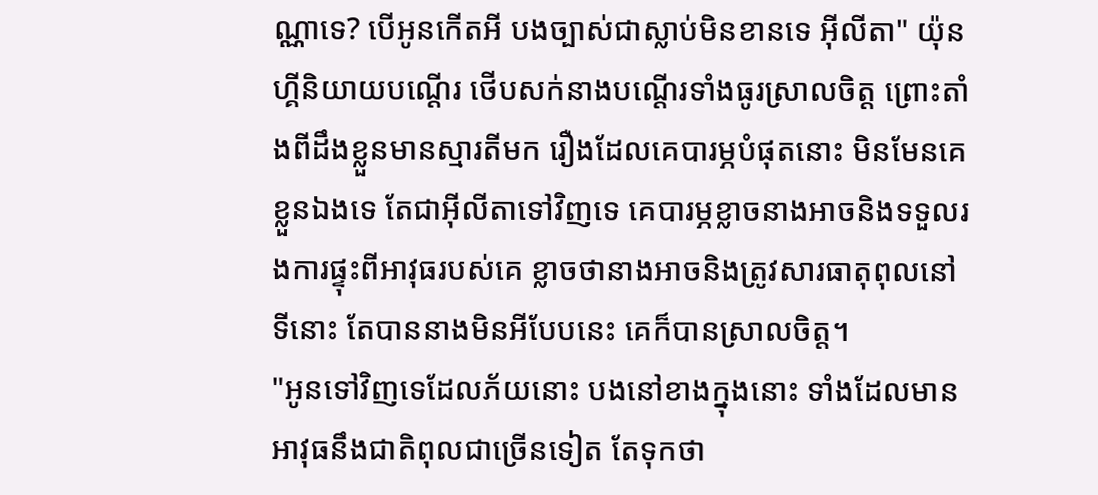ណ្ណាទេ? បើអូនកើតអី បងច្បាស់ជាស្លាប់មិនខានទេ អ៊ីលីតា" យ៉ុនហ្គីនិយាយបណ្ដើរ ថើបសក់នាងបណ្ដើរទាំងធូរស្រាលចិត្ត ព្រោះតាំងពីដឹងខ្លួនមានស្មារតីមក រឿងដែលគេបារម្ភបំផុតនោះ មិនមែនគេខ្លួនឯងទេ តែជាអ៊ីលីតាទៅវិញទេ គេបារម្ភខ្លាចនាងអាចនិងទទួលរងការផ្ទុះពីអាវុធរបស់គេ ខ្លាចថានាងអាចនិងត្រូវសារធាតុពុលនៅទីនោះ តែបាននាងមិនអីបែបនេះ គេក៏បានស្រាលចិត្ត។
"អូនទៅវិញទេដែលភ័យនោះ បងនៅខាងក្នុងនោះ ទាំងដែលមានអាវុធនឹងជាតិពុលជាច្រើនទៀត តែទុកថា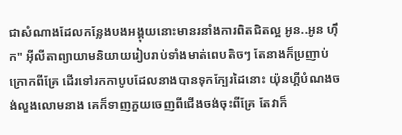ជាសំណាងដែលកន្លែងបងអង្គុយនោះមានរនាំងការពិតជិតល្អ អូន..អូន ហ៊ឹក" អ៊ីលីតាព្យាយាមនិយាយរៀបរាប់ទាំងមាត់ពេបតិចៗ តែនាងក៏ប្រញាប់ក្រោកពីគ្រែ ដើរទៅរកកាបូបដែលនាងបានទុកក្បែរដៃនោះ យ៉ុនហ្គីបំណងចង់លួងលោមនាង គេក៏ទាញភួយចេញពីជើងចង់ចុះពីគ្រែ តែវាក៏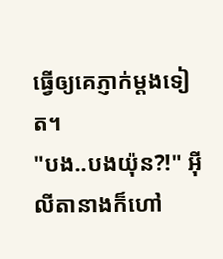ធ្វើឲ្យគេភ្ញាក់ម្ដងទៀត។
"បង..បងយ៉ុន?!" អ៊ីលីតានាងក៏ហៅ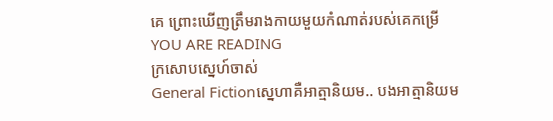គេ ព្រោះឃើញត្រឹមរាងកាយមួយកំណាត់របស់គេកម្រើ
YOU ARE READING
ក្រសោបស្នេហ៍ចាស់
General Fictionស្នេហាគឺអាត្មានិយម.. បងអាត្មានិយម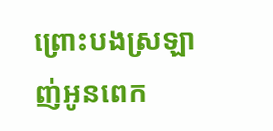ព្រោះបងស្រឡាញ់អូនពេក